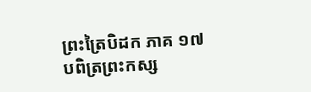ព្រះត្រៃបិដក ភាគ ១៧
បពិត្រព្រះកស្ស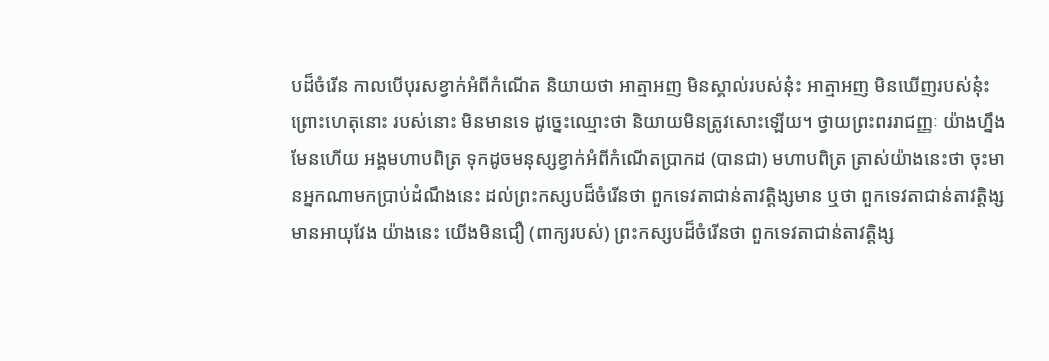បដ៏ចំរើន កាលបើបុរសខ្វាក់អំពីកំណើត និយាយថា អាត្មាអញ មិនស្គាល់របស់នុ៎ះ អាត្មាអញ មិនឃើញរបស់នុ៎ះ ព្រោះហេតុនោះ របស់នោះ មិនមានទេ ដូច្នេះឈ្មោះថា និយាយមិនត្រូវសោះឡើយ។ ថ្វាយព្រះពររាជញ្ញៈ យ៉ាងហ្នឹងមែនហើយ អង្គមហាបពិត្រ ទុកដូចមនុស្សខ្វាក់អំពីកំណើតប្រាកដ (បានជា) មហាបពិត្រ ត្រាស់យ៉ាងនេះថា ចុះមានអ្នកណាមកប្រាប់ដំណឹងនេះ ដល់ព្រះកស្សបដ៏ចំរើនថា ពួកទេវតាជាន់តាវត្តិង្សមាន ឬថា ពួកទេវតាជាន់តាវត្តិង្សមានអាយុវែង យ៉ាងនេះ យើងមិនជឿ (ពាក្យរបស់) ព្រះកស្សបដ៏ចំរើនថា ពួកទេវតាជាន់តាវត្តិង្ស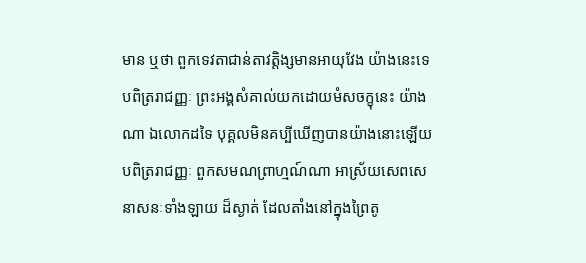មាន ឬថា ពួកទេវតាជាន់តាវត្តិង្សមានអាយុវែង យ៉ាងនេះទេ បពិត្ររាជញ្ញៈ ព្រះអង្គសំគាល់យកដោយមំសចក្ខុនេះ យ៉ាងណា ឯលោកដទៃ បុគ្គលមិនគប្បីឃើញបានយ៉ាងនោះឡើយ បពិត្ររាជញ្ញៈ ពួកសមណព្រាហ្មណ៍ណា អាស្រ័យសេពសេនាសនៈទាំងឡាយ ដ៏ស្ងាត់ ដែលតាំងនៅក្នុងព្រៃតូ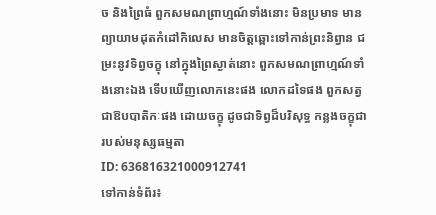ច និងព្រៃធំ ពួកសមណព្រាហ្មណ៍ទាំងនោះ មិនប្រមាទ មានព្យាយាមដុតកំដៅកិលេស មានចិត្តឆ្ពោះទៅកាន់ព្រះនិព្វាន ជម្រះនូវទិព្វចក្ខុ នៅក្នុងព្រៃស្ងាត់នោះ ពួកសមណព្រាហ្មណ៍ទាំងនោះឯង ទើបឃើញលោកនេះផង លោកដទៃផង ពួកសត្វជាឱបបាតិកៈផង ដោយចក្ខុ ដូចជាទិព្វដ៏បរិសុទ្ធ កន្លងចក្ខុជារបស់មនុស្សធម្មតា
ID: 636816321000912741
ទៅកាន់ទំព័រ៖